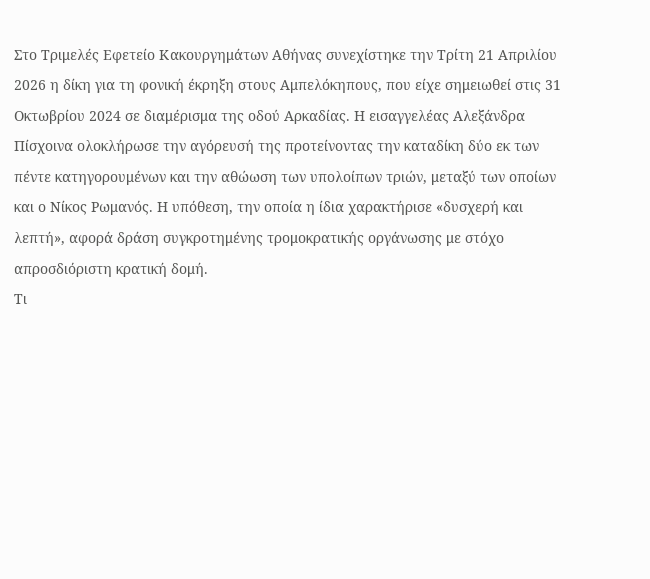Στο Τριμελές Εφετείο Κακουργημάτων Αθήνας συνεχίστηκε την Τρίτη 21 Απριλίου 2026 η δίκη για τη φονική έκρηξη στους Αμπελόκηπους, που είχε σημειωθεί στις 31 Οκτωβρίου 2024 σε διαμέρισμα της οδού Αρκαδίας. Η εισαγγελέας Αλεξάνδρα Πίσχοινα ολοκλήρωσε την αγόρευσή της προτείνοντας την καταδίκη δύο εκ των πέντε κατηγορουμένων και την αθώωση των υπολοίπων τριών, μεταξύ των οποίων και ο Νίκος Ρωμανός. Η υπόθεση, την οποία η ίδια χαρακτήρισε «δυσχερή και λεπτή», αφορά δράση συγκροτημένης τρομοκρατικής οργάνωσης με στόχο απροσδιόριστη κρατική δομή.
Τι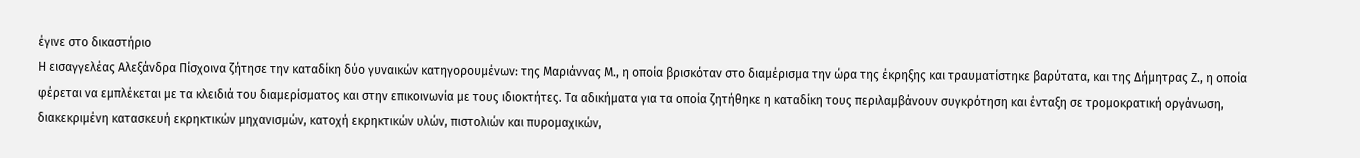έγινε στο δικαστήριο
Η εισαγγελέας Αλεξάνδρα Πίσχοινα ζήτησε την καταδίκη δύο γυναικών κατηγορουμένων: της Μαριάννας Μ., η οποία βρισκόταν στο διαμέρισμα την ώρα της έκρηξης και τραυματίστηκε βαρύτατα, και της Δήμητρας Ζ., η οποία φέρεται να εμπλέκεται με τα κλειδιά του διαμερίσματος και στην επικοινωνία με τους ιδιοκτήτες. Τα αδικήματα για τα οποία ζητήθηκε η καταδίκη τους περιλαμβάνουν συγκρότηση και ένταξη σε τρομοκρατική οργάνωση, διακεκριμένη κατασκευή εκρηκτικών μηχανισμών, κατοχή εκρηκτικών υλών, πιστολιών και πυρομαχικών,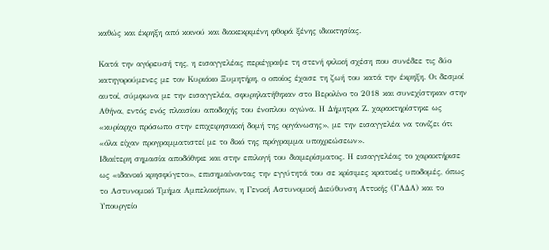καθώς και έκρηξη από κοινού και διακεκριμένη φθορά ξένης ιδιοκτησίας.

Κατά την αγόρευσή της, η εισαγγελέας περιέγραψε τη στενή φιλική σχέση που συνέδεε τις δύο κατηγορούμενες με τον Κυριάκο Ξυμητήρη, ο οποίος έχασε τη ζωή του κατά την έκρηξη. Οι δεσμοί αυτοί, σύμφωνα με την εισαγγελέα, σφυρηλατήθηκαν στο Βερολίνο το 2018 και συνεχίστηκαν στην Αθήνα, εντός ενός πλαισίου αποδοχής του ένοπλου αγώνα. Η Δήμητρα Ζ. χαρακτηρίστηκε ως «κυρίαρχο πρόσωπο στην επιχειρησιακή δομή της οργάνωσης», με την εισαγγελέα να τονίζει ότι «όλα είχαν προγραμματιστεί με το δικό της πρόγραμμα υποχρεώσεων».
Ιδιαίτερη σημασία αποδόθηκε και στην επιλογή του διαμερίσματος. Η εισαγγελέας το χαρακτήρισε ως «ιδανικό κρησφύγετο», επισημαίνοντας την εγγύτητά του σε κρίσιμες κρατικές υποδομές, όπως το Αστυνομικό Τμήμα Αμπελοκήπων, η Γενική Αστυνομική Διεύθυνση Αττικής (ΓΑΔΑ) και το Υπουργείο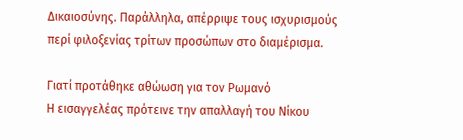Δικαιοσύνης. Παράλληλα, απέρριψε τους ισχυρισμούς περί φιλοξενίας τρίτων προσώπων στο διαμέρισμα.

Γιατί προτάθηκε αθώωση για τον Ρωμανό
Η εισαγγελέας πρότεινε την απαλλαγή του Νίκου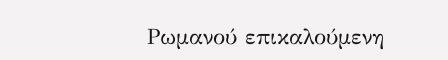Ρωμανού επικαλούμενη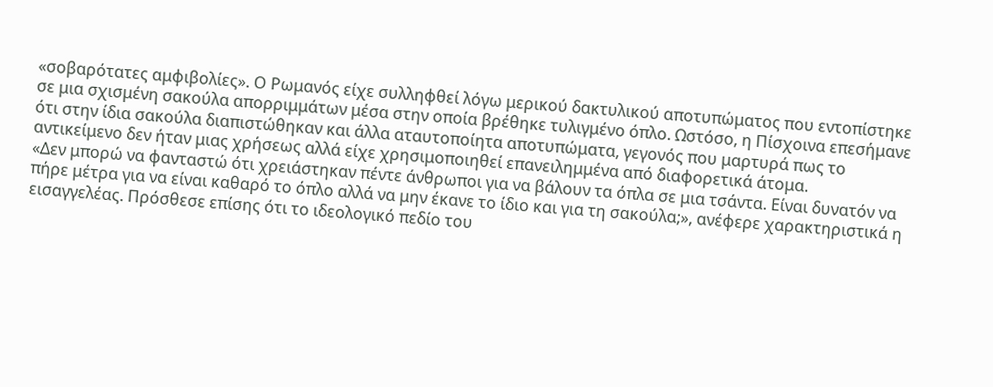«σοβαρότατες αμφιβολίες». Ο Ρωμανός είχε συλληφθεί λόγω μερικού δακτυλικού αποτυπώματος που εντοπίστηκε σε μια σχισμένη σακούλα απορριμμάτων μέσα στην οποία βρέθηκε τυλιγμένο όπλο. Ωστόσο, η Πίσχοινα επεσήμανε ότι στην ίδια σακούλα διαπιστώθηκαν και άλλα αταυτοποίητα αποτυπώματα, γεγονός που μαρτυρά πως το αντικείμενο δεν ήταν μιας χρήσεως αλλά είχε χρησιμοποιηθεί επανειλημμένα από διαφορετικά άτομα.
«Δεν μπορώ να φανταστώ ότι χρειάστηκαν πέντε άνθρωποι για να βάλουν τα όπλα σε μια τσάντα. Είναι δυνατόν να πήρε μέτρα για να είναι καθαρό το όπλο αλλά να μην έκανε το ίδιο και για τη σακούλα;», ανέφερε χαρακτηριστικά η εισαγγελέας. Πρόσθεσε επίσης ότι το ιδεολογικό πεδίο του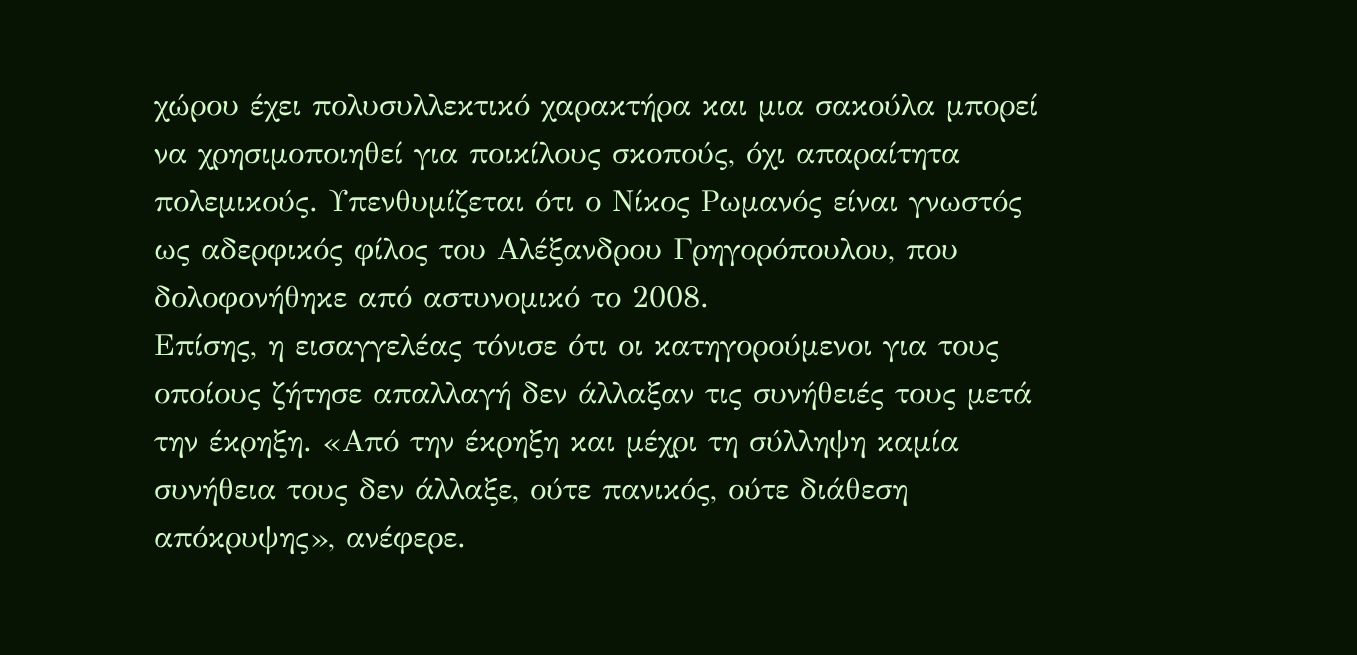χώρου έχει πολυσυλλεκτικό χαρακτήρα και μια σακούλα μπορεί να χρησιμοποιηθεί για ποικίλους σκοπούς, όχι απαραίτητα πολεμικούς. Υπενθυμίζεται ότι ο Νίκος Ρωμανός είναι γνωστός ως αδερφικός φίλος του Αλέξανδρου Γρηγορόπουλου, που δολοφονήθηκε από αστυνομικό το 2008.
Επίσης, η εισαγγελέας τόνισε ότι οι κατηγορούμενοι για τους οποίους ζήτησε απαλλαγή δεν άλλαξαν τις συνήθειές τους μετά την έκρηξη. «Από την έκρηξη και μέχρι τη σύλληψη καμία συνήθεια τους δεν άλλαξε, ούτε πανικός, ούτε διάθεση απόκρυψης», ανέφερε.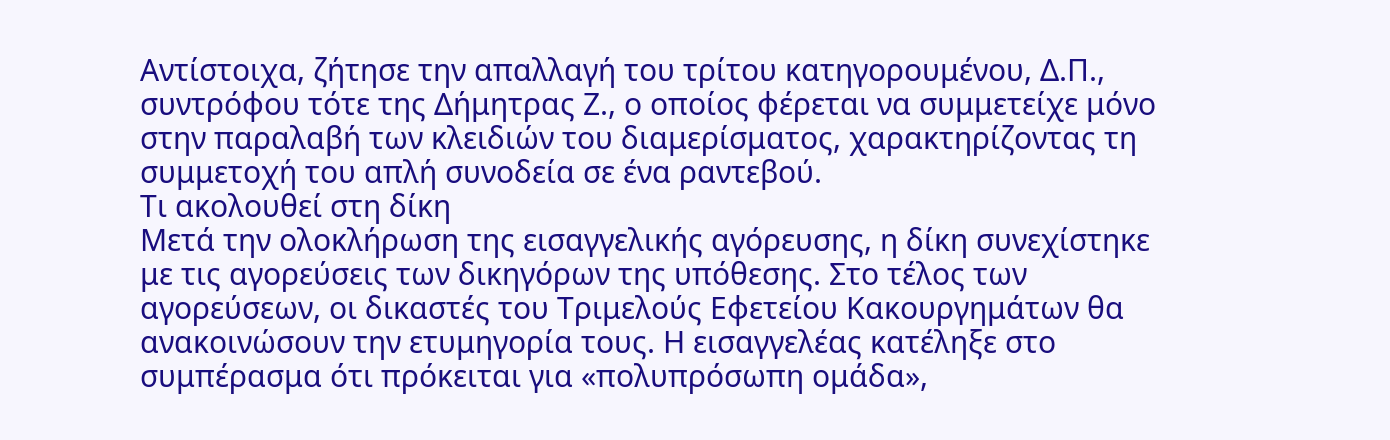Αντίστοιχα, ζήτησε την απαλλαγή του τρίτου κατηγορουμένου, Δ.Π., συντρόφου τότε της Δήμητρας Ζ., ο οποίος φέρεται να συμμετείχε μόνο στην παραλαβή των κλειδιών του διαμερίσματος, χαρακτηρίζοντας τη συμμετοχή του απλή συνοδεία σε ένα ραντεβού.
Τι ακολουθεί στη δίκη
Μετά την ολοκλήρωση της εισαγγελικής αγόρευσης, η δίκη συνεχίστηκε με τις αγορεύσεις των δικηγόρων της υπόθεσης. Στο τέλος των αγορεύσεων, οι δικαστές του Τριμελούς Εφετείου Κακουργημάτων θα ανακοινώσουν την ετυμηγορία τους. Η εισαγγελέας κατέληξε στο συμπέρασμα ότι πρόκειται για «πολυπρόσωπη ομάδα»,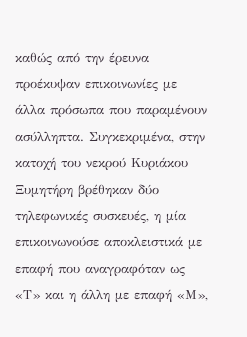καθώς από την έρευνα προέκυψαν επικοινωνίες με άλλα πρόσωπα που παραμένουν ασύλληπτα. Συγκεκριμένα, στην κατοχή του νεκρού Κυριάκου Ξυμητήρη βρέθηκαν δύο τηλεφωνικές συσκευές, η μία επικοινωνούσε αποκλειστικά με επαφή που αναγραφόταν ως «Τ» και η άλλη με επαφή «Μ»,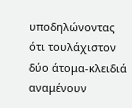υποδηλώνοντας ότι τουλάχιστον δύο άτομα-κλειδιά αναμένουν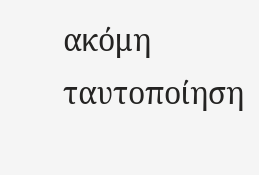ακόμη ταυτοποίηση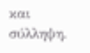και σύλληψη.